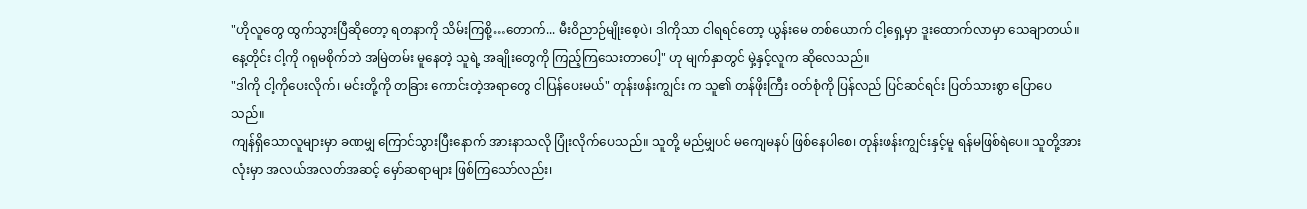"ဟိုလူတွေ ထွက်သွားပြီဆိုတော့ ရတနာကို သိမ်းကြစို့…တောက်... မီးဝိညာဉ်မျိုးစေ့ပဲ၊ ဒါကိုသာ ငါရရင်တော့ ယွန်းမေ တစ်ယောက် ငါ့ရှေ့မှာ ဒူးထောက်လာမှာ သေချာတယ်။ နေ့တိုင်း ငါ့ကို ဂရုမစိုက်ဘဲ အမြဲတမ်း မူနေတဲ့ သူရဲ့ အချိုးတွေကို ကြည့်ကြသေးတာပေါ့" ဟု မျက်နှာတွင် မှဲ့နှင့်လူက ဆိုလေသည်။
"ဒါကို ငါ့ကိုပေးလိုက်၊ မင်းတို့ကို တခြား ကောင်းတဲ့အရာတွေ ငါပြန်ပေးမယ်" တုန်းဖန်းကျွင်း က သူ၏ တန်ဖိုးကြီး ဝတ်စုံကို ပြန်လည် ပြင်ဆင်ရင်း ပြတ်သားစွာ ပြောပေသည်။
ကျန်ရှိသောလူများမှာ ခဏမျှ ကြောင်သွားပြီးနောက် အားနာသလို ပြုံးလိုက်ပေသည်။ သူတို့ မည်မျှပင် မကျေမနပ် ဖြစ်နေပါစေ၊ တုန်းဖန်းကျွင်းနှင့်မူ ရန်မဖြစ်ရဲပေ။ သူတို့အားလုံးမှာ အလယ်အလတ်အဆင့် မှော်ဆရာများ ဖြစ်ကြသော်လည်း၊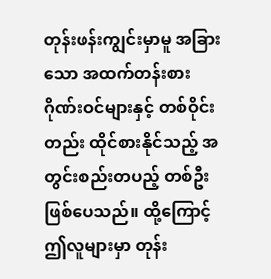တုန်းဖန်းကျွင်းမှာမူ အခြားသော အထက်တန်းစား ဂိုဏ်းဝင်များနှင့် တစ်ဝိုင်းတည်း ထိုင်စားနိုင်သည့် အတွင်းစည်းတပည့် တစ်ဦး ဖြစ်ပေသည်။ ထို့ကြောင့် ဤလူများမှာ တုန်း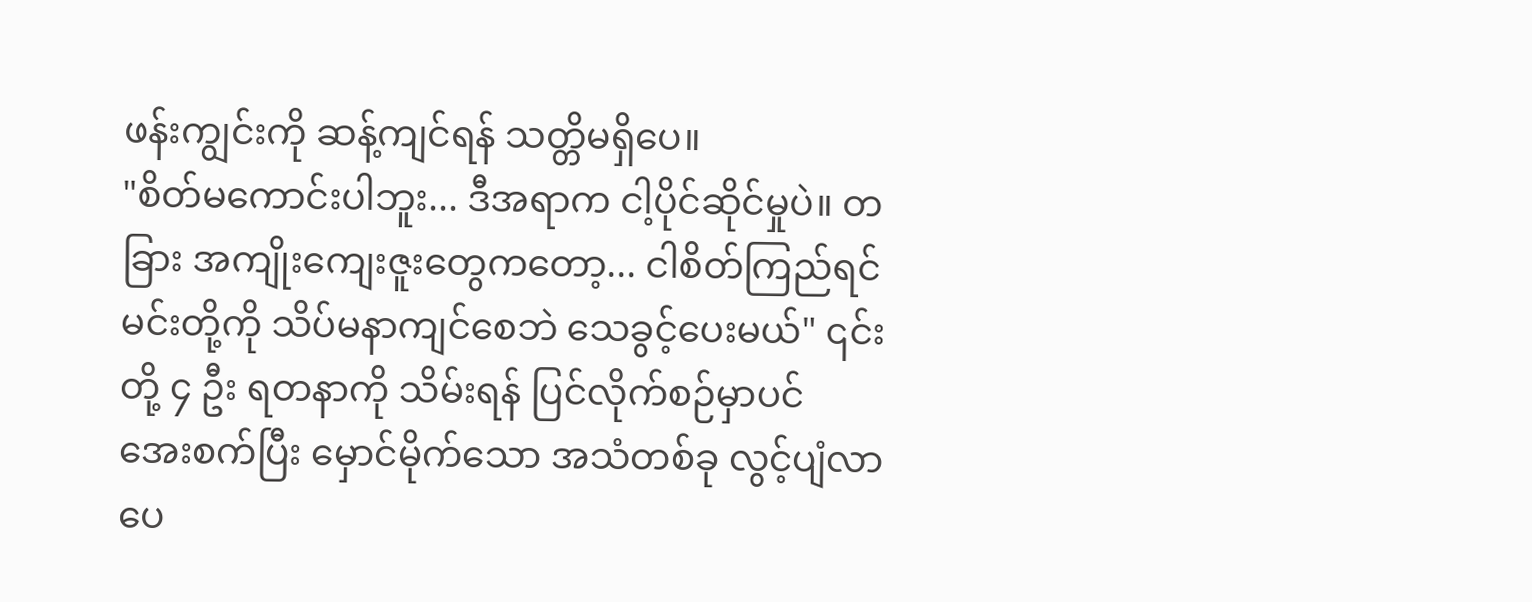ဖန်းကျွင်းကို ဆန့်ကျင်ရန် သတ္တိမရှိပေ။
"စိတ်မကောင်းပါဘူး... ဒီအရာက ငါ့ပိုင်ဆိုင်မှုပဲ။ တခြား အကျိုးကျေးဇူးတွေကတော့... ငါစိတ်ကြည်ရင် မင်းတို့ကို သိပ်မနာကျင်စေဘဲ သေခွင့်ပေးမယ်" ၎င်းတို့ ၄ ဦး ရတနာကို သိမ်းရန် ပြင်လိုက်စဉ်မှာပင် အေးစက်ပြီး မှောင်မိုက်သော အသံတစ်ခု လွင့်ပျံလာပေ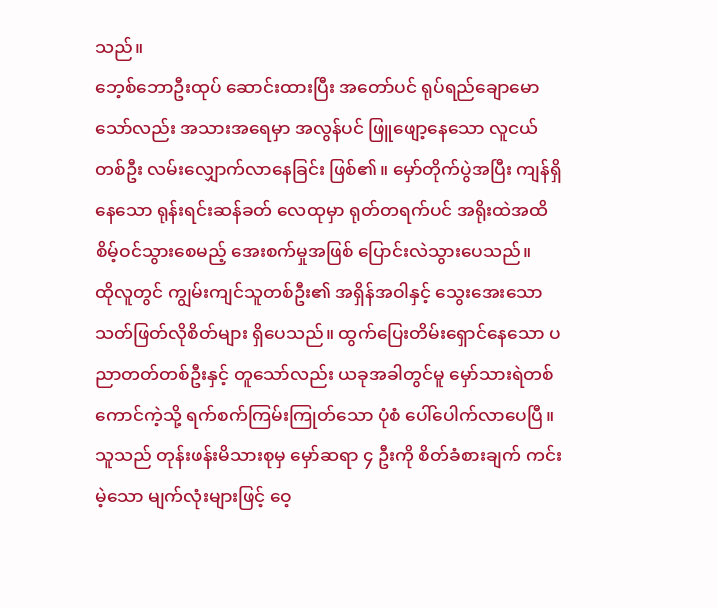သည်။
ဘေ့စ်ဘောဦးထုပ် ဆောင်းထားပြီး အတော်ပင် ရုပ်ရည်ချောမောသော်လည်း အသားအရေမှာ အလွန်ပင် ဖြူဖျော့နေသော လူငယ်တစ်ဦး လမ်းလျှောက်လာနေခြင်း ဖြစ်၏။ မှော်တိုက်ပွဲအပြီး ကျန်ရှိနေသော ရုန်းရင်းဆန်ခတ် လေထုမှာ ရုတ်တရက်ပင် အရိုးထဲအထိ စိမ့်ဝင်သွားစေမည့် အေးစက်မှုအဖြစ် ပြောင်းလဲသွားပေသည်။
ထိုလူတွင် ကျွမ်းကျင်သူတစ်ဦး၏ အရှိန်အဝါနှင့် သွေးအေးသော သတ်ဖြတ်လိုစိတ်များ ရှိပေသည်။ ထွက်ပြေးတိမ်းရှောင်နေသော ပညာတတ်တစ်ဦးနှင့် တူသော်လည်း ယခုအခါတွင်မူ မှော်သားရဲတစ်ကောင်ကဲ့သို့ ရက်စက်ကြမ်းကြုတ်သော ပုံစံ ပေါ်ပေါက်လာပေပြီ။ သူသည် တုန်းဖန်းမိသားစုမှ မှော်ဆရာ ၄ ဦးကို စိတ်ခံစားချက် ကင်းမဲ့သော မျက်လုံးများဖြင့် ဝေ့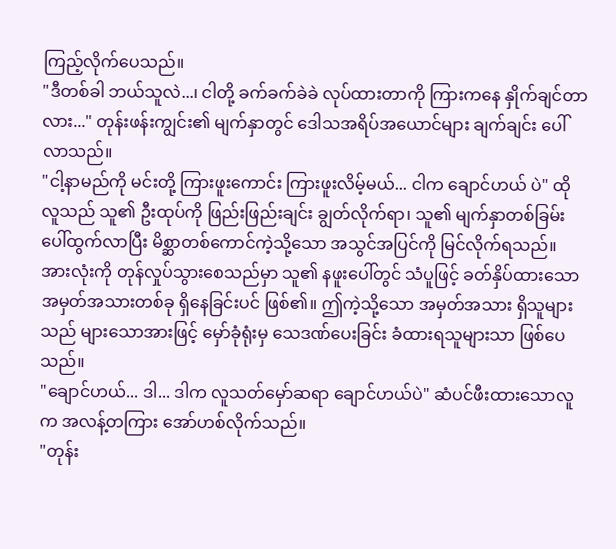ကြည့်လိုက်ပေသည်။
"ဒီတစ်ခါ ဘယ်သူလဲ...၊ ငါတို့ ခက်ခက်ခဲခဲ လုပ်ထားတာကို ကြားကနေ နှိုက်ချင်တာလား..." တုန်းဖန်းကျွင်း၏ မျက်နှာတွင် ဒေါသအရိပ်အယောင်များ ချက်ချင်း ပေါ်လာသည်။
"ငါ့နာမည်ကို မင်းတို့ ကြားဖူးကောင်း ကြားဖူးလိမ့်မယ်... ငါက ချောင်ဟယ် ပဲ" ထိုလူသည် သူ၏ ဦးထုပ်ကို ဖြည်းဖြည်းချင်း ချွတ်လိုက်ရာ၊ သူ၏ မျက်နှာတစ်ခြမ်း ပေါ်ထွက်လာပြီး မိစ္ဆာတစ်ကောင်ကဲ့သို့သော အသွင်အပြင်ကို မြင်လိုက်ရသည်။ အားလုံးကို တုန်လှုပ်သွားစေသည်မှာ သူ၏ နဖူးပေါ်တွင် သံပူဖြင့် ခတ်နှိပ်ထားသော အမှတ်အသားတစ်ခု ရှိနေခြင်းပင် ဖြစ်၏။ ဤကဲ့သို့သော အမှတ်အသား ရှိသူများသည် များသောအားဖြင့် မှော်ခုံရုံးမှ သေဒဏ်ပေးခြင်း ခံထားရသူများသာ ဖြစ်ပေသည်။
"ချောင်ဟယ်... ဒါ... ဒါက လူသတ်မှော်ဆရာ ချောင်ဟယ်ပဲ" ဆံပင်ဖီးထားသောလူက အလန့်တကြား အော်ဟစ်လိုက်သည်။
"တုန်း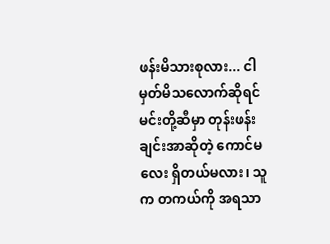ဖန်းမိသားစုလား... ငါမှတ်မိသလောက်ဆိုရင် မင်းတို့ဆီမှာ တုန်းဖန်းချင်းအာဆိုတဲ့ ကောင်မလေး ရှိတယ်မလား၊ သူက တကယ်ကို အရသာ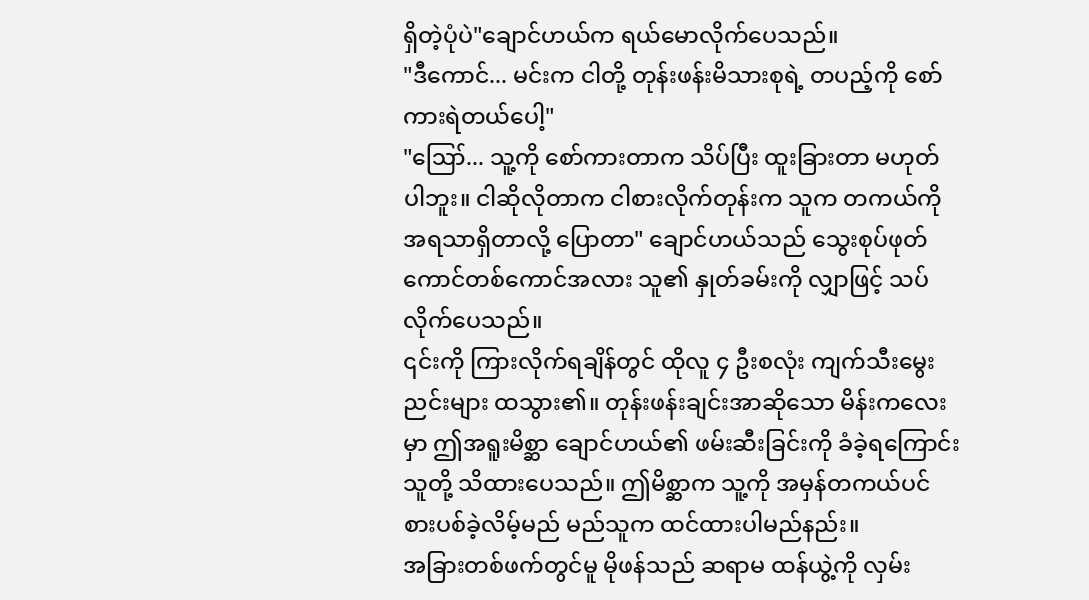ရှိတဲ့ပုံပဲ"ချောင်ဟယ်က ရယ်မောလိုက်ပေသည်။
"ဒီကောင်... မင်းက ငါတို့ တုန်းဖန်းမိသားစုရဲ့ တပည့်ကို စော်ကားရဲတယ်ပေါ့"
"ဪ... သူ့ကို စော်ကားတာက သိပ်ပြီး ထူးခြားတာ မဟုတ်ပါဘူး။ ငါဆိုလိုတာက ငါစားလိုက်တုန်းက သူက တကယ်ကို အရသာရှိတာလို့ ပြောတာ" ချောင်ဟယ်သည် သွေးစုပ်ဖုတ်ကောင်တစ်ကောင်အလား သူ၏ နှုတ်ခမ်းကို လျှာဖြင့် သပ်လိုက်ပေသည်။
၎င်းကို ကြားလိုက်ရချိန်တွင် ထိုလူ ၄ ဦးစလုံး ကျက်သီးမွေးညင်းများ ထသွား၏။ တုန်းဖန်းချင်းအာဆိုသော မိန်းကလေးမှာ ဤအရူးမိစ္ဆာ ချောင်ဟယ်၏ ဖမ်းဆီးခြင်းကို ခံခဲ့ရကြောင်း သူတို့ သိထားပေသည်။ ဤမိစ္ဆာက သူ့ကို အမှန်တကယ်ပင် စားပစ်ခဲ့လိမ့်မည် မည်သူက ထင်ထားပါမည်နည်း။
အခြားတစ်ဖက်တွင်မူ မိုဖန်သည် ဆရာမ ထန်ယွဲ့ကို လှမ်း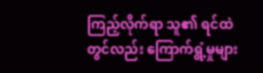ကြည့်လိုက်ရာ သူ၏ ရင်ထဲတွင်လည်း ကြောက်ရွံ့မှုများ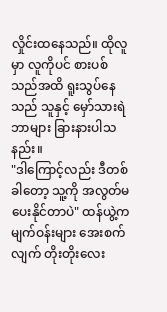လှိုင်းထနေသည်။ ထိုလူမှာ လူကိုပင် စားပစ်သည်အထိ ရူးသွပ်နေသည် သူနှင့် မှော်သားရဲ ဘာများ ခြားနားပါသနည်း။
"ဒါကြောင့်လည်း ဒီတစ်ခါတော့ သူ့ကို အလွတ်မပေးနိုင်တာပဲ" ထန်ယွဲ့က မျက်ဝန်းများ အေးစက်လျက် တိုးတိုးလေး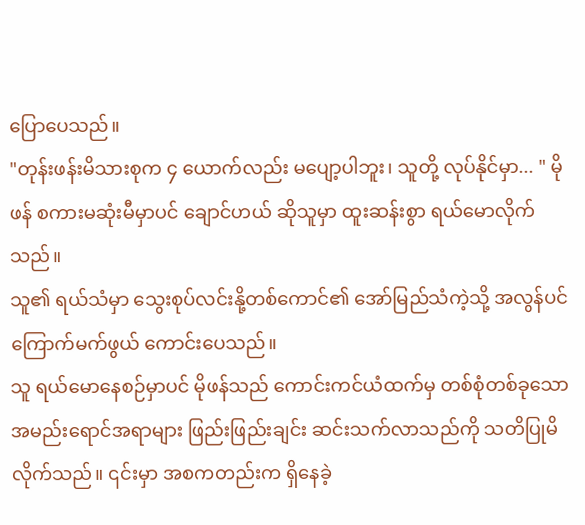ပြောပေသည်။
"တုန်းဖန်းမိသားစုက ၄ ယောက်လည်း မပျော့ပါဘူး၊ သူတို့ လုပ်နိုင်မှာ... " မိုဖန် စကားမဆုံးမီမှာပင် ချောင်ဟယ် ဆိုသူမှာ ထူးဆန်းစွာ ရယ်မောလိုက်သည်။
သူ၏ ရယ်သံမှာ သွေးစုပ်လင်းနို့တစ်ကောင်၏ အော်မြည်သံကဲ့သို့ အလွန်ပင် ကြောက်မက်ဖွယ် ကောင်းပေသည်။
သူ ရယ်မောနေစဉ်မှာပင် မိုဖန်သည် ကောင်းကင်ယံထက်မှ တစ်စုံတစ်ခုသော အမည်းရောင်အရာများ ဖြည်းဖြည်းချင်း ဆင်းသက်လာသည်ကို သတိပြုမိလိုက်သည်။ ၎င်းမှာ အစကတည်းက ရှိနေခဲ့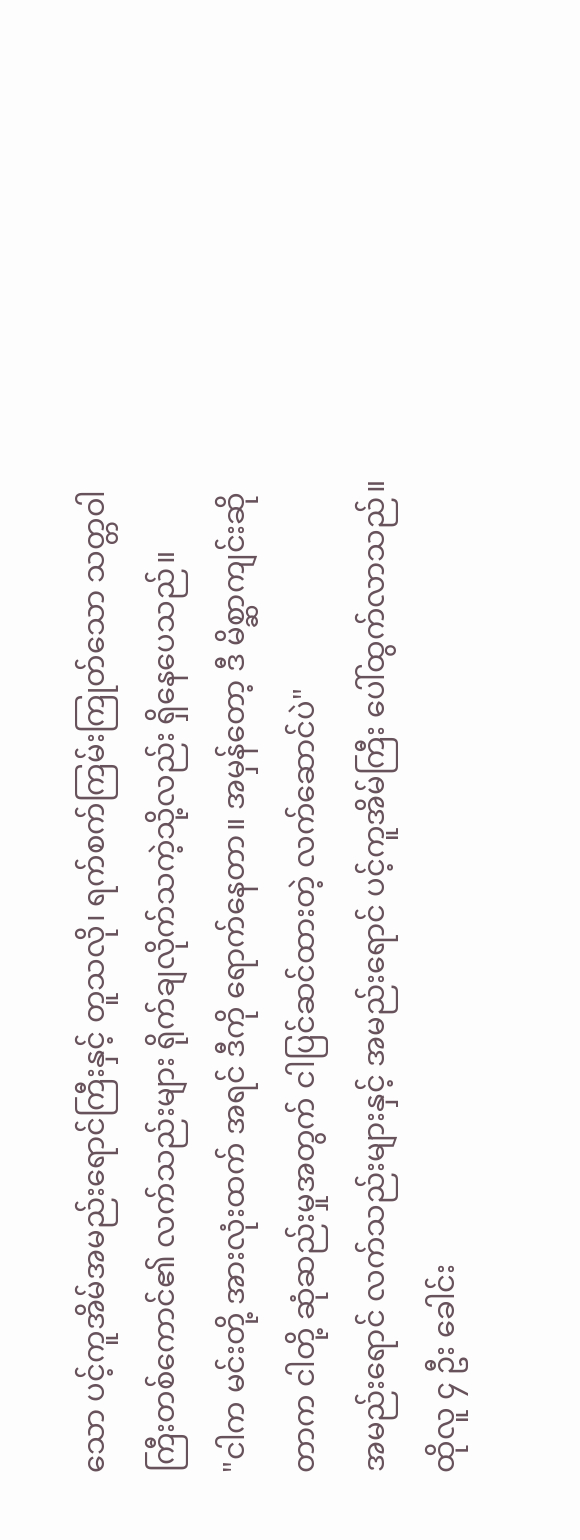သော ပင့်ကူအိမ်အမည်းရောင်ကြီးနှင့် တူသလို၊ ရက်စက်ကြမ်းကြုတ်သော သတ္တဝါကြီးတစ်ကောင်၏ လက်သည်းများ ရိုက်ချလိုက်သကဲ့သို့လည်း ရှိနေပေသည်။
"ငါက မင်းတို့ အားလုံးထက် အရင် ဒီကို ရောက်နေတာ။ အမှန်တော့ ဒီ မိစ္ဆာကျင်းဆိုတာက ငါတို့ ဆုံဆည်းမှုအတွက် ငါပြင်ဆင်ထားတဲ့ လက်ဆောင်ပဲ"
အမည်းရောင် လက်သည်းများနှင့် အမည်းရောင် ပင့်ကူအိမ်ကြီး ပေါ်ထွက်လာသည်။ ထိုလူ ၄ ဦး ခေါင်း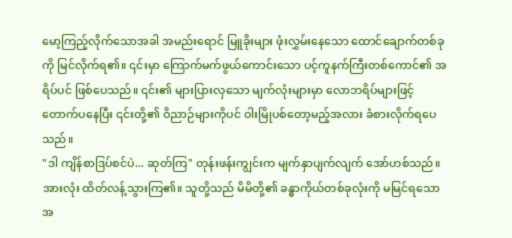မော့ကြည့်လိုက်သောအခါ အမည်းရောင် မြူခိုးများ ဖုံးလွှမ်းနေသော ထောင်ချောက်တစ်ခုကို မြင်လိုက်ရ၏။ ၎င်းမှာ ကြောက်မက်ဖွယ်ကောင်းသော ပင့်ကူနက်ကြီးတစ်ကောင်၏ အရိပ်ပင် ဖြစ်ပေသည်။ ၎င်း၏ များပြားလှသော မျက်လုံးများမှာ လောဘရိပ်များဖြင့် တောက်ပနေပြီး ၎င်းတို့၏ ဝိညာဉ်များကိုပင် ဝါးမြိုပစ်တော့မည့်အလား ခံစားလိုက်ရပေသည်။
"ဒါ ကျိန်စာဒြပ်စင်ပဲ... ဆုတ်ကြ" တုန်းဖန်းကျွင်းက မျက်နှာပျက်လျက် အော်ဟစ်သည်။
အားလုံး ထိတ်လန့်သွားကြ၏။ သူတို့သည် မိမိတို့၏ ခန္ဓာကိုယ်တစ်ခုလုံးကို မမြင်ရသော အ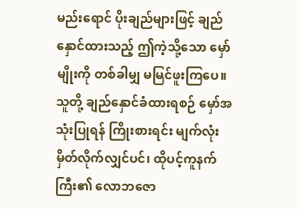မည်းရောင် ပိုးချည်များဖြင့် ချည်နှောင်ထားသည့် ဤကဲ့သို့သော မှော်မျိုးကို တစ်ခါမျှ မမြင်ဖူးကြပေ။ သူတို့ ချည်နှောင်ခံထားရစဉ် မှော်အသုံးပြုရန် ကြိုးစားရင်း မျက်လုံးမှိတ်လိုက်လျှင်ပင်၊ ထိုပင့်ကူနက်ကြီး၏ လောဘဇော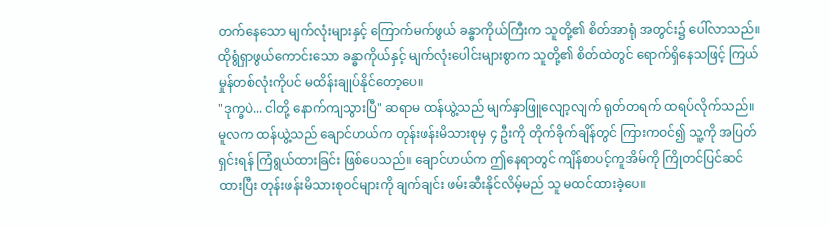တက်နေသော မျက်လုံးများနှင့် ကြောက်မက်ဖွယ် ခန္ဓာကိုယ်ကြီးက သူတို့၏ စိတ်အာရုံ အတွင်း၌ ပေါ်လာသည်။ ထိုရွံရှာဖွယ်ကောင်းသော ခန္ဓာကိုယ်နှင့် မျက်လုံးပေါင်းများစွာက သူတို့၏ စိတ်ထဲတွင် ရောက်ရှိနေသဖြင့် ကြယ်မှုန်တစ်လုံးကိုပင် မထိန်းချုပ်နိုင်တော့ပေ။
"ဒုက္ခပဲ... ငါတို့ နောက်ကျသွားပြီ" ဆရာမ ထန်ယွဲ့သည် မျက်နှာဖြူလျော့လျက် ရုတ်တရက် ထရပ်လိုက်သည်။
မူလက ထန်ယွဲ့သည် ချောင်ဟယ်က တုန်းဖန်းမိသားစုမှ ၄ ဦးကို တိုက်ခိုက်ချိန်တွင် ကြားကဝင်၍ သူ့ကို အပြတ်ရှင်းရန် ကြံရွယ်ထားခြင်း ဖြစ်ပေသည်။ ချောင်ဟယ်က ဤနေရာတွင် ကျိန်စာပင့်ကူအိမ်ကို ကြိုတင်ပြင်ဆင်ထားပြီး တုန်းဖန်းမိသားစုဝင်များကို ချက်ချင်း ဖမ်းဆီးနိုင်လိမ့်မည် သူ မထင်ထားခဲ့ပေ။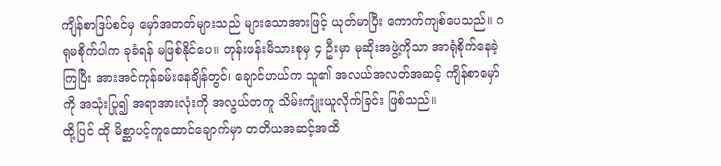ကျိန်စာဒြပ်စင်မှ မှော်အတတ်များသည် များသောအားဖြင့် ယုတ်မာပြီး ကောက်ကျစ်ပေသည်။ ဂရုမစိုက်ပါက ခုခံရန် မဖြစ်နိုင်ပေ။ တုန်းဖန်းမိသားစုမှ ၄ ဦးမှာ မုဆိုးအဖွဲ့ကိုသာ အာရုံစိုက်နေခဲ့ကြပြီး အားအင်ကုန်ခမ်းနေချိန်တွင်၊ ချောင်ဟယ်က သူ၏ အလယ်အလတ်အဆင့် ကျိန်စာမှော်ကို အသုံးပြု၍ အရာအားလုံးကို အလွယ်တကူ သိမ်းကျုံးယူလိုက်ခြင်း ဖြစ်သည်။
ထို့ပြင် ထို မိစ္ဆာပင့်ကူထောင်ချောက်မှာ တတိယအဆင့်အထိ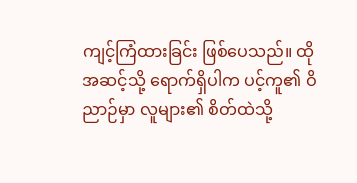ကျင့်ကြံထားခြင်း ဖြစ်ပေသည်။ ထိုအဆင့်သို့ ရောက်ရှိပါက ပင့်ကူ၏ ဝိညာဉ်မှာ လူများ၏ စိတ်ထဲသို့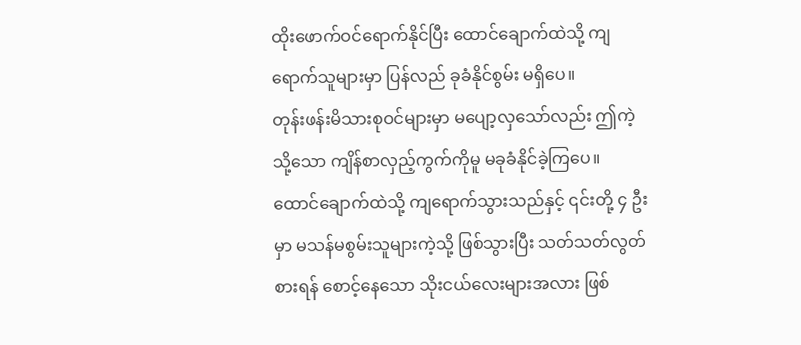ထိုးဖောက်ဝင်ရောက်နိုင်ပြီး ထောင်ချောက်ထဲသို့ ကျရောက်သူများမှာ ပြန်လည် ခုခံနိုင်စွမ်း မရှိပေ။
တုန်းဖန်းမိသားစုဝင်များမှာ မပျော့လှသော်လည်း ဤကဲ့သို့သော ကျိန်စာလှည့်ကွက်ကိုမူ မခုခံနိုင်ခဲ့ကြပေ။ ထောင်ချောက်ထဲသို့ ကျရောက်သွားသည်နှင့် ၎င်းတို့ ၄ ဦးမှာ မသန်မစွမ်းသူများကဲ့သို့ ဖြစ်သွားပြီး သတ်သတ်လွတ် စားရန် စောင့်နေသော သိုးငယ်လေးများအလား ဖြစ်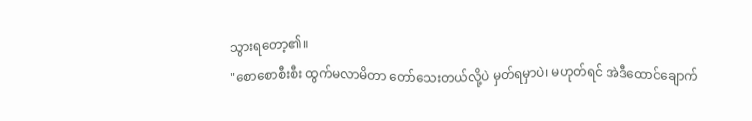သွားရတော့၏။
"စောစောစီးစီး ထွက်မလာမိတာ တော်သေးတယ်လို့ပဲ မှတ်ရမှာပဲ၊ မဟုတ်ရင် အဲဒီထောင်ချောက်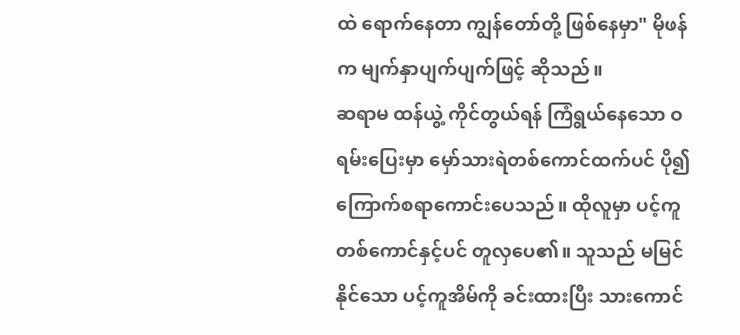ထဲ ရောက်နေတာ ကျွန်တော်တို့ ဖြစ်နေမှာ" မိုဖန်က မျက်နှာပျက်ပျက်ဖြင့် ဆိုသည်။
ဆရာမ ထန်ယွဲ့ ကိုင်တွယ်ရန် ကြံရွယ်နေသော ဝရမ်းပြေးမှာ မှော်သားရဲတစ်ကောင်ထက်ပင် ပို၍ ကြောက်စရာကောင်းပေသည်။ ထိုလူမှာ ပင့်ကူတစ်ကောင်နှင့်ပင် တူလှပေ၏။ သူသည် မမြင်နိုင်သော ပင့်ကူအိမ်ကို ခင်းထားပြီး သားကောင်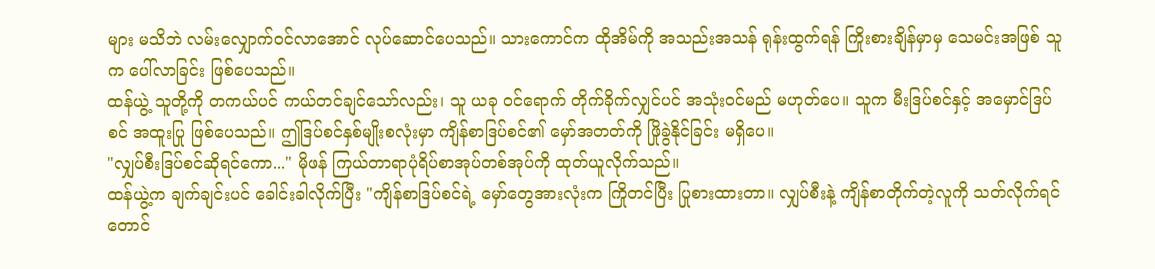များ မသိဘဲ လမ်းလျှောက်ဝင်လာအောင် လုပ်ဆောင်ပေသည်။ သားကောင်က ထိုအိမ်ကို အသည်းအသန် ရုန်းထွက်ရန် ကြိုးစားချိန်မှာမှ သေမင်းအဖြစ် သူက ပေါ်လာခြင်း ဖြစ်ပေသည်။
ထန်ယွဲ့ သူတို့ကို တကယ်ပင် ကယ်တင်ချင်သော်လည်း၊ သူ ယခု ဝင်ရောက် တိုက်ခိုက်လျှင်ပင် အသုံးဝင်မည် မဟုတ်ပေ။ သူက မီးဒြပ်စင်နှင့် အမှောင်ဒြပ်စင် အထူးပြု ဖြစ်ပေသည်။ ဤဒြပ်စင်နှစ်မျိုးစလုံးမှာ ကျိန်စာဒြပ်စင်၏ မှော်အတတ်ကို ဖြိုခွဲနိုင်ခြင်း မရှိပေ။
"လျှပ်စီးဒြပ်စင်ဆိုရင်ကော..." မိုဖန် ကြယ်တာရာပုံရိပ်စာအုပ်တစ်အုပ်ကို ထုတ်ယူလိုက်သည်။
ထန်ယွဲ့က ချက်ချင်းပင် ခေါင်းခါလိုက်ပြီး "ကျိန်စာဒြပ်စင်ရဲ့ မှော်တွေအားလုံးက ကြိုတင်ပြီး ပြုစားထားတာ။ လျှပ်စီးနဲ့ ကျိန်စာတိုက်တဲ့လူကို သတ်လိုက်ရင်တောင်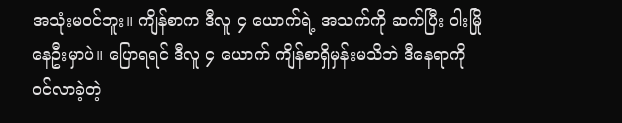အသုံးမဝင်ဘူး။ ကျိန်စာက ဒီလူ ၄ ယောက်ရဲ့ အသက်ကို ဆက်ပြီး ဝါးမြိုနေဦးမှာပဲ။ ပြောရရင် ဒီလူ ၄ ယောက် ကျိန်စာရှိမှန်းမသိဘဲ ဒီနေရာကို ဝင်လာခဲ့တဲ့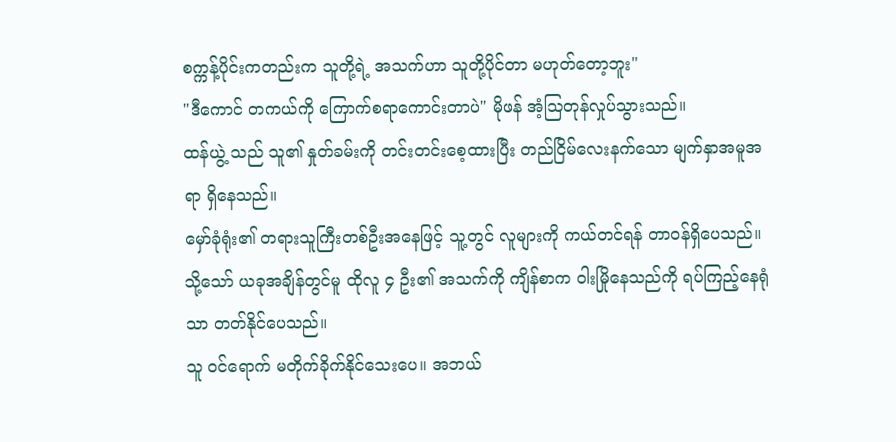စက္ကန့်ပိုင်းကတည်းက သူတို့ရဲ့ အသက်ဟာ သူတို့ပိုင်တာ မဟုတ်တော့ဘူး"
"ဒီကောင် တကယ်ကို ကြောက်စရာကောင်းတာပဲ" မိုဖန် အံ့ဩတုန်လှုပ်သွားသည်။
ထန်ယွဲ့ သည် သူ၏ နှုတ်ခမ်းကို တင်းတင်းစေ့ထားပြီး တည်ငြိမ်လေးနက်သော မျက်နှာအမူအရာ ရှိနေသည်။
မှော်ခုံရုံး၏ တရားသူကြီးတစ်ဦးအနေဖြင့် သူ့တွင် လူများကို ကယ်တင်ရန် တာဝန်ရှိပေသည်။ သို့သော် ယခုအချိန်တွင်မူ ထိုလူ ၄ ဦး၏ အသက်ကို ကျိန်စာက ဝါးမြိုနေသည်ကို ရပ်ကြည့်နေရုံသာ တတ်နိုင်ပေသည်။
သူ ဝင်ရောက် မတိုက်ခိုက်နိုင်သေးပေ။ အဘယ်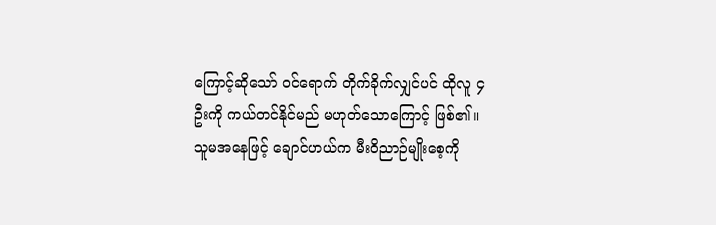ကြောင့်ဆိုသော် ဝင်ရောက် တိုက်ခိုက်လျှင်ပင် ထိုလူ ၄ ဦးကို ကယ်တင်နိုင်မည် မဟုတ်သောကြောင့် ဖြစ်၏။
သူမအနေဖြင့် ချောင်ဟယ်က မီးဝိညာဉ်မျိုးစေ့ကို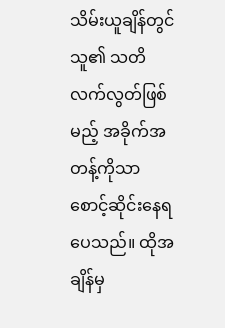သိမ်းယူချိန်တွင် သူ၏ သတိလက်လွတ်ဖြစ်မည့် အခိုက်အတန့်ကိုသာ စောင့်ဆိုင်းနေရပေသည်။ ထိုအချိန်မှ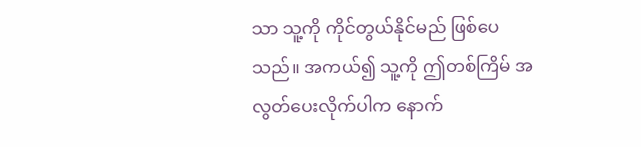သာ သူ့ကို ကိုင်တွယ်နိုင်မည် ဖြစ်ပေသည်။ အကယ်၍ သူ့ကို ဤတစ်ကြိမ် အလွတ်ပေးလိုက်ပါက နောက်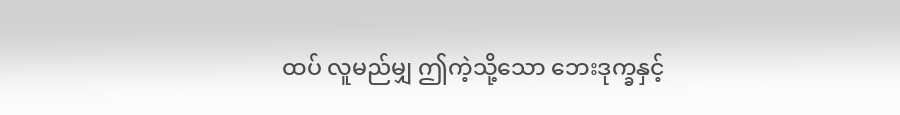ထပ် လူမည်မျှ ဤကဲ့သို့သော ဘေးဒုက္ခနှင့်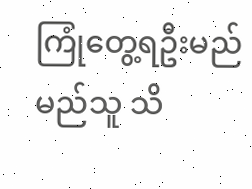ကြုံတွေ့ရဦးမည် မည်သူ သိ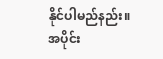နိုင်ပါမည်နည်း။
အပိုင်း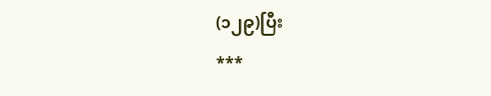(၁၂၉)ပြီး
***